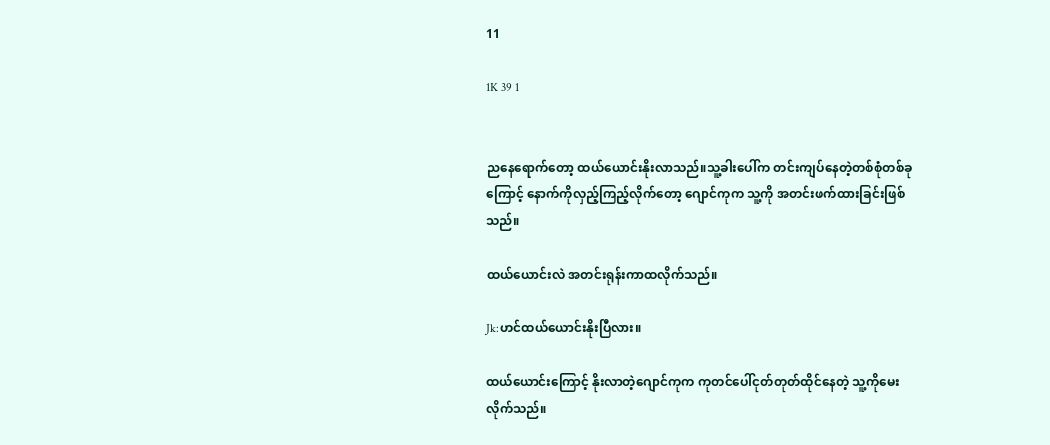11

1K 39 1


ညနေရောက်တော့ ထယ်ယောင်းနိုးလာသည်။သူ့ခါးပေါ်က တင်းကျပ်နေတဲ့တစ်စုံတစ်ခုကြောင့် နောက်ကိုလှည့်ကြည့်လိုက်တော့ ဂျောင်ကုက သူ့ကို အတင်းဖက်ထားခြင်းဖြစ်သည်။

ထယ်ယောင်းလဲ အတင်းရုန်းကာထလိုက်သည်။

Jk:ဟင်ထယ်ယောင်းနိုးပြီလား။

ထယ်ယောင်းကြောင့် နိုးလာတဲ့ဂျောင်ကုက ကုတင်ပေါ်ငုတ်တုတ်ထိုင်နေတဲ့ သူ့ကိုမေးလိုက်သည်။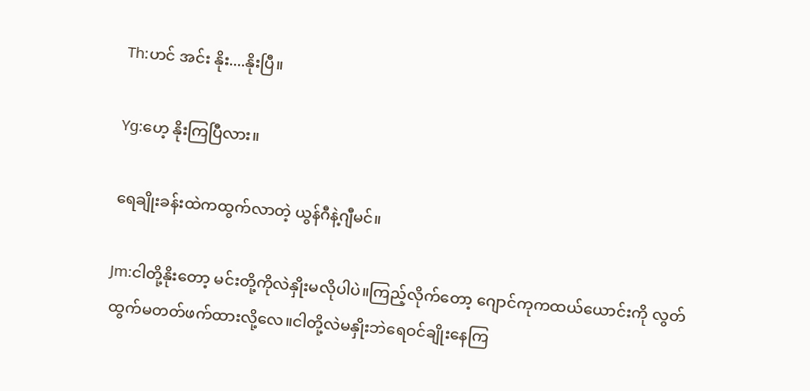Th:ဟင် အင်း နိုး....နိုးပြီ။

Yg:ဟေ့ နိုးကြပြီလား။

ရေချိုးခန်းထဲကထွက်လာတဲ့ ယွန်ဂီနဲ့ဂျီမင်။

Jm:ငါတို့နိုးတော့ မင်းတို့ကိုလဲနှိုးမလိုပါပဲ။ကြည့်လိုက်တော့ ဂျောင်ကုကထယ်ယောင်းကို လွတ်ထွက်မတတ်ဖက်ထားလို့လေ။ငါတို့လဲမနှိုးဘဲရေဝင်ချိုးနေကြ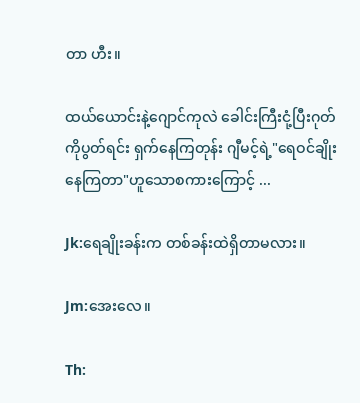တာ ဟီး။

ထယ်ယောင်းနဲ့ဂျောင်ကုလဲ ခေါင်းကြီးငုံ့ပြီးဂုတ်ကိုပွတ်ရင်း ရှက်နေကြတုန်း ဂျီမင့်ရဲ့"ရေဝင်ချိုးနေကြတာ"ဟူသောစကားကြောင့် ...

Jk:ရေချိုးခန်းက တစ်ခန်းထဲရှိတာမလား။

Jm:အေးလေ။

Th: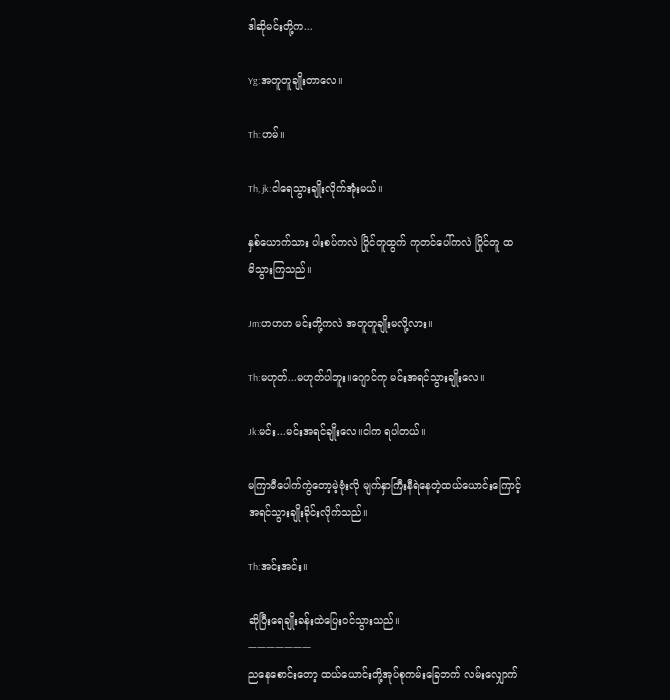ဒါဆိုမင်းတို့က...

Yg:အတူတူချိုးတာလေ။

Th: ဟမ်။

Th, jk:ငါရေသွားချိုးလိုက်အုံးမယ်။

နှစ်ယောက်သား ပါးစပ်ကလဲ ပြိုင်တူထွက် ကုတင်ပေါ်ကလဲ ပြိုင်တူ ထ မိသွားကြသည်။

Jm:ဟဟဟ မင်းတို့ကလဲ အတူတူချိုးမလို့လား။

Th:မဟုတ်...မဟုတ်ပါဘူး။ဂျောင်ကု မင်းအရင်သွားချိုးလေ။

Jk:မင်း...မင်းအရင်ချိုးလေ။ငါက ရပါတယ်။

မကြာမီပေါက်ကွဲတော့မဲ့ဗုံးလို မျက်နှာကြီးနီရဲနေတဲ့ထယ်ယောင်းကြောင့် အရင်သွားချိုးခိုင်းလိုက်သည်။

Th:အင်းအင်း။

ဆိုပြီးရေချိုးခန်းထဲပြေးဝင်သွားသည်။
ㅡㅡㅡㅡㅡㅡㅡ
ညနေစောင်းတော့ ထယ်ယောင်းတို့အုပ်စုကမ်းခြေဘက် လမ်းလျှောက်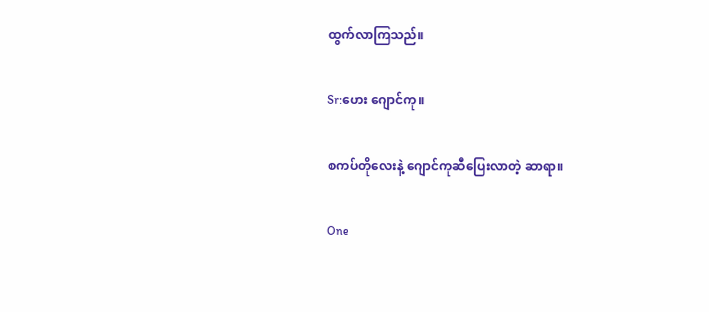ထွက်လာကြသည်။

Sr:ဟေး ဂျောင်ကု။

စကပ်တိုလေးနဲ့ ဂျောင်ကုဆီပြေးလာတဲ့ ဆာရာ။

One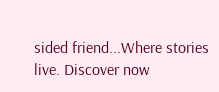sided friend...Where stories live. Discover now